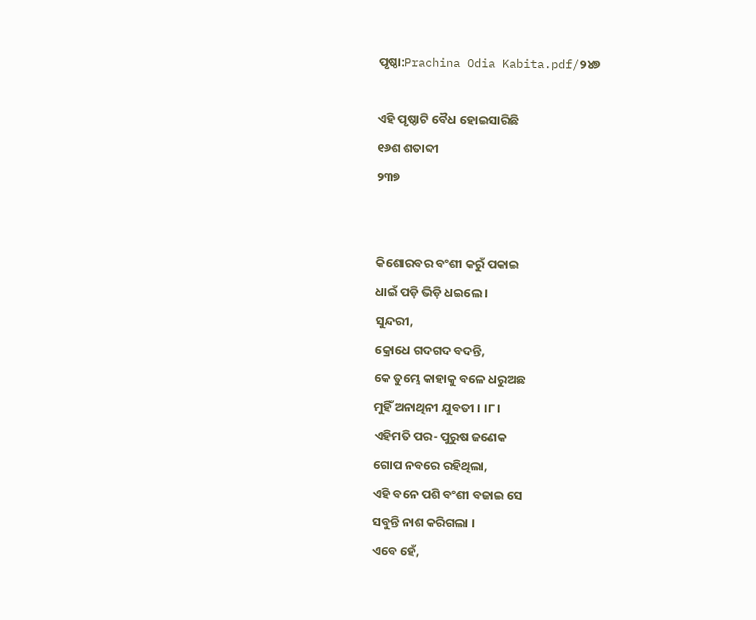ପୃଷ୍ଠା:Prachina Odia Kabita.pdf/୨୪୭

ଏହି ପୃଷ୍ଠାଟି ବୈଧ ହୋଇସାରିଛି
୧୬ଶ ଶତାବ୍ଦୀ
୨୩୭


କିଶୋରବର ବଂଶୀ କରୁଁ ପକାଇ
ଧାଇଁ ପଡ଼ି ଭିଡ଼ି ଧଇଲେ ।
ସୁନ୍ଦରୀ,
କ୍ରୋଧେ ଗଦଗଦ ବଦନ୍ତି,
କେ ତୁମ୍ଭେ କାହାକୁ ବଳେ ଧରୁଅଛ
ମୁହିଁ ଅନାଥିନୀ ଯୁବତୀ । ।୮।
ଏହିମତି ପର- ପୁରୁଷ ଜଣେକ
ଗୋପ ନବରେ ରହିଥିଲା,
ଏହି ବନେ ପଶି ବଂଶୀ ବଜାଇ ସେ
ସବୁନ୍ତି ନାଶ କରିଗଲା ।
ଏବେ ହେଁ,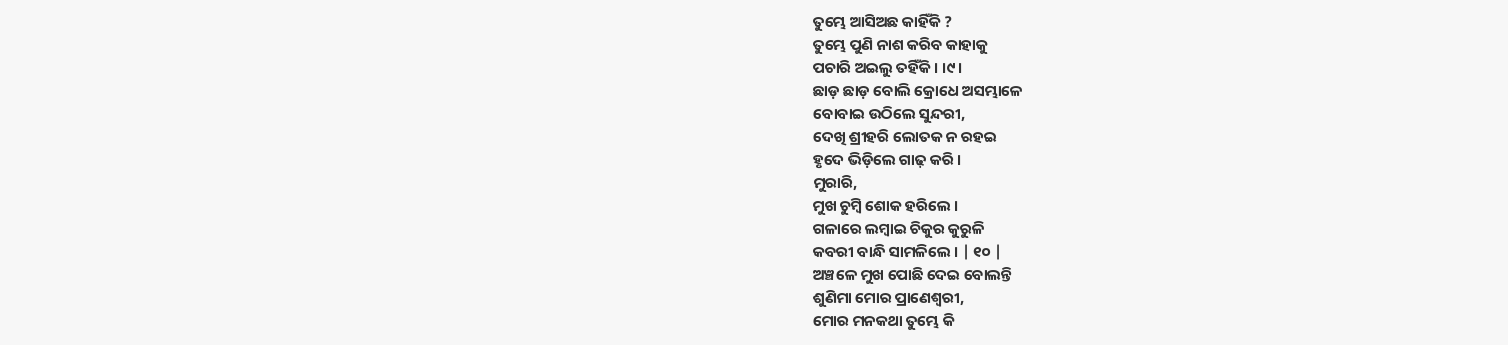ତୁମ୍ଭେ ଆସିଅଛ କାହିଁକି ?
ତୁମ୍ଭେ ପୁଣି ନାଶ କରିବ କାହାକୁ
ପଚାରି ଅଇଲୁ ତହିଁକି । ।୯।
ଛାଡ଼ ଛାଡ଼ ବୋଲି କ୍ରୋଧେ ଅସମ୍ଭାଳେ
ବୋବାଇ ଉଠିଲେ ସୁନ୍ଦରୀ,
ଦେଖି ଶ୍ରୀହରି ଲୋତକ ନ ରହଇ
ହୃଦେ ଭିଡ଼ିଲେ ଗାଢ଼ କରି ।
ମୁରାରି,
ମୁଖ ଚୁମ୍ବି ଶୋକ ହରିଲେ ।
ଗଳାରେ ଲମ୍ବାଇ ଚିକୁର କୁରୁଳି
କବରୀ ବାନ୍ଧି ସାମଳିଲେ । | ୧୦ |
ଅଞ୍ଚଳେ ମୁଖ ପୋଛି ଦେଇ ବୋଲନ୍ତି
ଶୁଣିମା ମୋର ପ୍ରାଣେଶ୍ୱରୀ,
ମୋର ମନକଥା ତୁମ୍ଭେ କି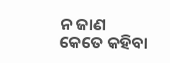ନ ଜାଣ
କେତେ କହିବା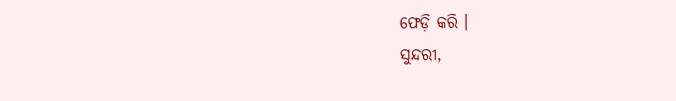ଫେଡ଼ି କରି ।
ସୁନ୍ଦରୀ,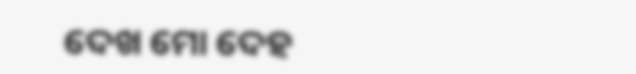ଦେଖ ମୋ ଦେହ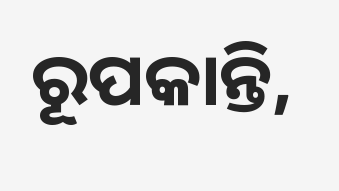ରୂପକାନ୍ତି,